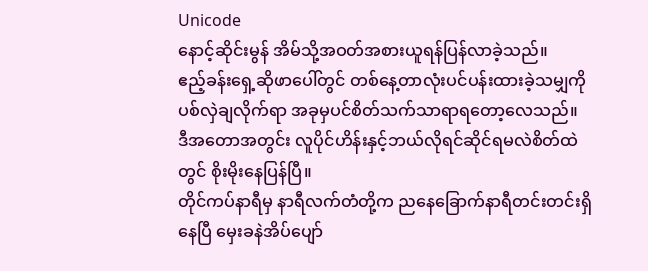Unicode
နောင့်ဆိုင်းမွန် အိမ်သို့အဝတ်အစားယူရန်ပြန်လာခဲ့သည်။
ဧည့်ခန်းရှေ့ဆိုဖာပေါ်တွင် တစ်နေ့တာလုံးပင်ပန်းထားခဲ့သမျှကို ပစ်လှဲချလိုက်ရာ အခုမှပင်စိတ်သက်သာရာရတော့လေသည်။
ဒီအတောအတွင်း လူပိုင်ဟိန်းနှင့်ဘယ်လိုရင်ဆိုင်ရမလဲစိတ်ထဲတွင် စိုးမိုးနေပြန်ပြီ။
တိုင်ကပ်နာရီမှ နာရီလက်တံတို့က ညနေခြောက်နာရီတင်းတင်းရှိနေပြီ မှေးခနဲအိပ်ပျော်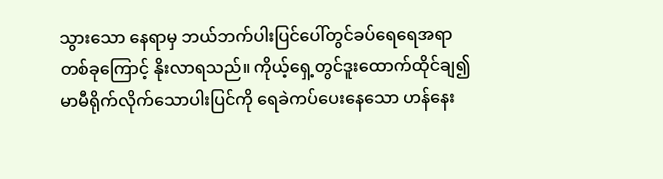သွားသော နေရာမှ ဘယ်ဘက်ပါးပြင်ပေါ်တွင်ခပ်ရေရေအရာတစ်ခုကြောင့် နိုးလာရသည်။ ကိုယ့်ရှေ့တွင်ဒူးထောက်ထိုင်ချ၍ မာမီရိုက်လိုက်သောပါးပြင်ကို ရေခဲကပ်ပေးနေသော ဟန်နေး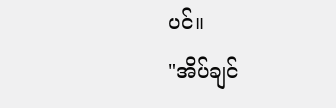ပင်။
"အိပ်ချင်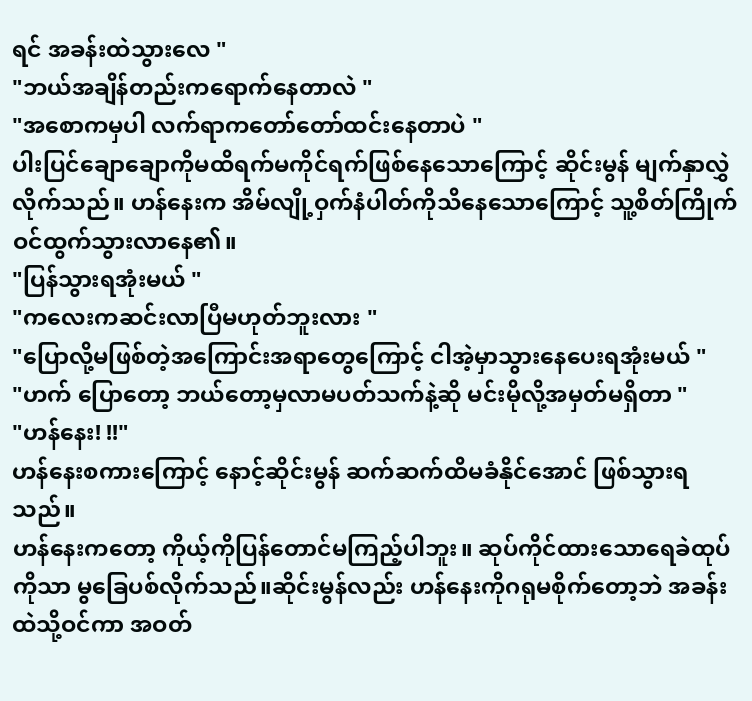ရင် အခန်းထဲသွားလေ "
"ဘယ်အချိန်တည်းကရောက်နေတာလဲ "
"အစောကမှပါ လက်ရာကတော်တော်ထင်းနေတာပဲ "
ပါးပြင်ချောချောကိုမထိရက်မကိုင်ရက်ဖြစ်နေသောကြောင့် ဆိုင်းမွန် မျက်နှာလွှဲလိုက်သည်။ ဟန်နေးက အိမ်လျို့ဝှက်နံပါတ်ကိုသိနေသောကြောင့် သူ့စိတ်ကြိုက်ဝင်ထွက်သွားလာနေ၏။
"ပြန်သွားရအုံးမယ် "
"ကလေးကဆင်းလာပြီမဟုတ်ဘူးလား "
"ပြောလို့မဖြစ်တဲ့အကြောင်းအရာတွေကြောင့် ငါအဲ့မှာသွားနေပေးရအုံးမယ် "
"ဟက် ပြောတော့ ဘယ်တော့မှလာမပတ်သက်နဲ့ဆို မင်းမိုလို့အမှတ်မရှိတာ "
"ဟန်နေး! !!"
ဟန်နေးစကားကြောင့် နောင့်ဆိုင်းမွန် ဆက်ဆက်ထိမခံနိုင်အောင် ဖြစ်သွားရသည်။
ဟန်နေးကတော့ ကိုယ့်ကိုပြန်တောင်မကြည့်ပါဘူး။ ဆုပ်ကိုင်ထားသောရေခဲထုပ်ကိုသာ မွခြေပစ်လိုက်သည်။ဆိုင်းမွန်လည်း ဟန်နေးကိုဂရုမစိုက်တော့ဘဲ အခန်းထဲသို့ဝင်ကာ အဝတ်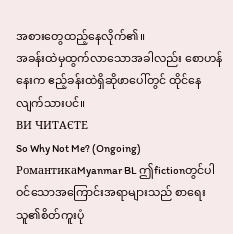အစားတွေထည့်နေလိုက်၏။
အခန်းထဲမှထွက်လာသောအခါလည်း စောဟန်နေးက ဧည့်ခန်းထဲရှိဆိုဖာပေါ်တွင် ထိုင်နေလျက်သားပင်။
ВИ ЧИТАЄТЕ
So Why Not Me? (Ongoing)
РомантикаMyanmar BL ဤfictionတွင်ပါဝင်သောအကြောင်းအရာများသည် စာရေးသူ၏စိတ်ကူးပုံ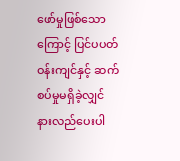ဖော်မှုဖြစ်သောကြောင့် ပြင်ပပတ်ဝန်းကျင်နှင့် ဆက်စပ်မှုမရှိခဲ့လျှင် နားလည်ပေးပါ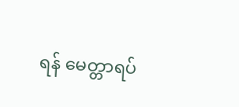ရန် မေတ္တာရပ်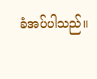ခံအပ်ပါသည်။